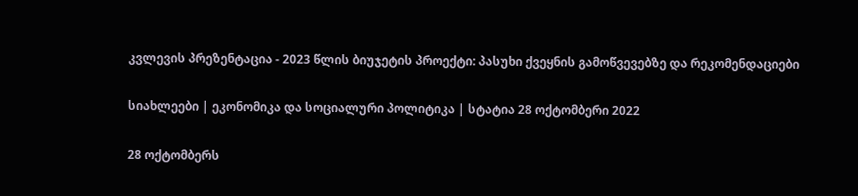კვლევის პრეზენტაცია - 2023 წლის ბიუჯეტის პროექტი: პასუხი ქვეყნის გამოწვევებზე და რეკომენდაციები

სიახლეები | ეკონომიკა და სოციალური პოლიტიკა | სტატია 28 ოქტომბერი 2022

28 ოქტომბერს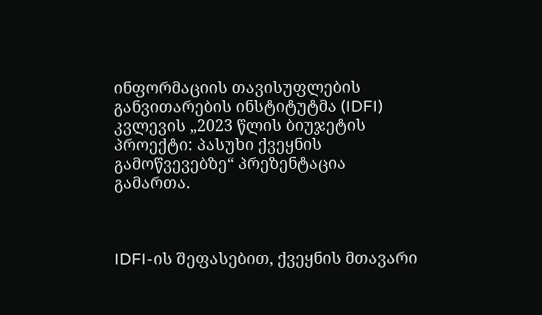ინფორმაციის თავისუფლების განვითარების ინსტიტუტმა (IDFI) კვლევის „2023 წლის ბიუჯეტის პროექტი: პასუხი ქვეყნის გამოწვევებზე“ პრეზენტაცია გამართა.



IDFI-ის შეფასებით, ქვეყნის მთავარი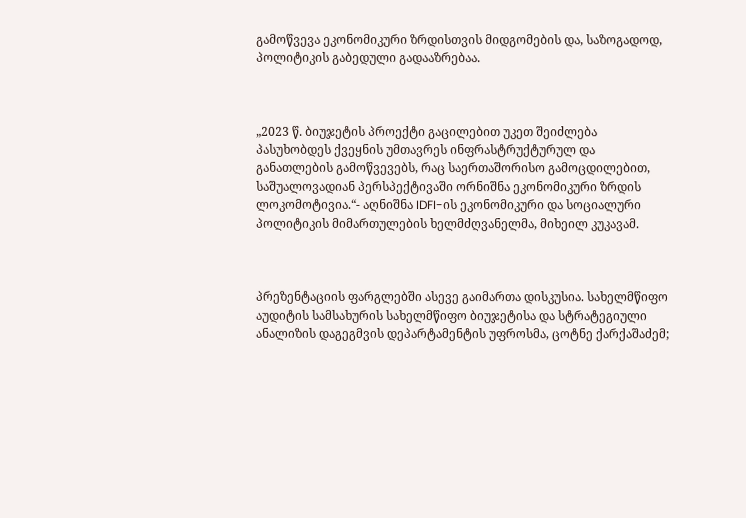გამოწვევა ეკონომიკური ზრდისთვის მიდგომების და, საზოგადოდ, პოლიტიკის გაბედული გადააზრებაა.



„2023 წ. ბიუჯეტის პროექტი გაცილებით უკეთ შეიძლება პასუხობდეს ქვეყნის უმთავრეს ინფრასტრუქტურულ და განათლების გამოწვევებს, რაც საერთაშორისო გამოცდილებით, საშუალოვადიან პერსპექტივაში ორნიშნა ეკონომიკური ზრდის ლოკომოტივია.“- აღნიშნა IDFI-ის ეკონომიკური და სოციალური პოლიტიკის მიმართულების ხელმძღვანელმა, მიხეილ კუკავამ.



პრეზენტაციის ფარგლებში ასევე გაიმართა დისკუსია. სახელმწიფო აუდიტის სამსახურის სახელმწიფო ბიუჯეტისა და სტრატეგიული ანალიზის დაგეგმვის დეპარტამენტის უფროსმა, ცოტნე ქარქაშაძემ;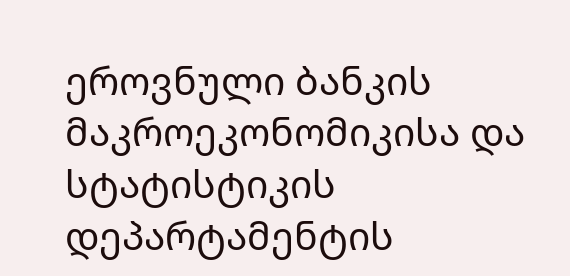ეროვნული ბანკის მაკროეკონომიკისა და სტატისტიკის დეპარტამენტის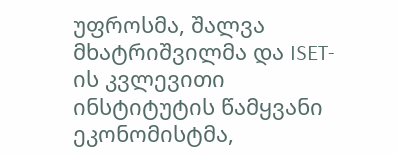უფროსმა, შალვა მხატრიშვილმა და ISET-ის კვლევითი ინსტიტუტის წამყვანი ეკონომისტმა,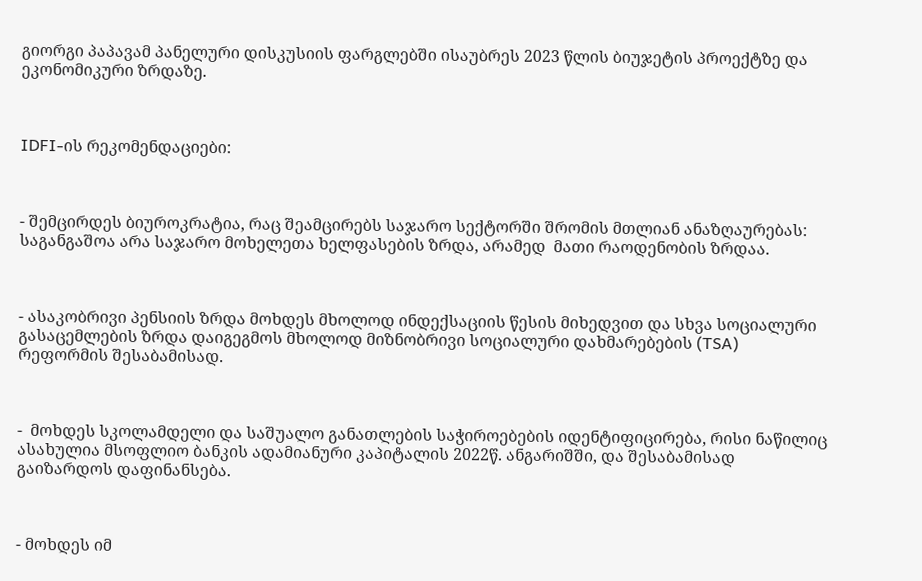გიორგი პაპავამ პანელური დისკუსიის ფარგლებში ისაუბრეს 2023 წლის ბიუჯეტის პროექტზე და ეკონომიკური ზრდაზე.



IDFI-ის რეკომენდაციები:



- შემცირდეს ბიუროკრატია, რაც შეამცირებს საჯარო სექტორში შრომის მთლიან ანაზღაურებას: საგანგაშოა არა საჯარო მოხელეთა ხელფასების ზრდა, არამედ  მათი რაოდენობის ზრდაა.



- ასაკობრივი პენსიის ზრდა მოხდეს მხოლოდ ინდექსაციის წესის მიხედვით და სხვა სოციალური გასაცემლების ზრდა დაიგეგმოს მხოლოდ მიზნობრივი სოციალური დახმარებების (TSA) რეფორმის შესაბამისად.



-  მოხდეს სკოლამდელი და საშუალო განათლების საჭიროებების იდენტიფიცირება, რისი ნაწილიც ასახულია მსოფლიო ბანკის ადამიანური კაპიტალის 2022წ. ანგარიშში, და შესაბამისად გაიზარდოს დაფინანსება.



- მოხდეს იმ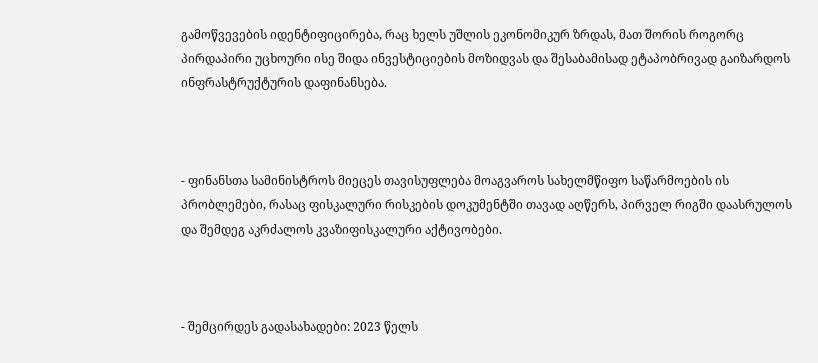გამოწვევების იდენტიფიცირება, რაც ხელს უშლის ეკონომიკურ ზრდას, მათ შორის როგორც პირდაპირი უცხოური ისე შიდა ინვესტიციების მოზიდვას და შესაბამისად ეტაპობრივად გაიზარდოს ინფრასტრუქტურის დაფინანსება.



- ფინანსთა სამინისტროს მიეცეს თავისუფლება მოაგვაროს სახელმწიფო საწარმოების ის პრობლემები, რასაც ფისკალური რისკების დოკუმენტში თავად აღწერს, პირველ რიგში დაასრულოს და შემდეგ აკრძალოს კვაზიფისკალური აქტივობები.



- შემცირდეს გადასახადები: 2023 წელს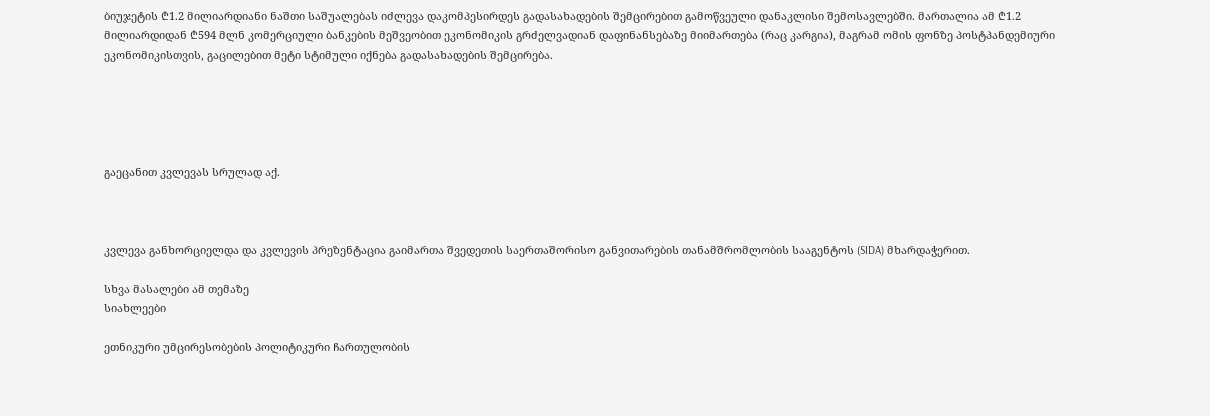ბიუჯეტის ₾1.2 მილიარდიანი ნაშთი საშუალებას იძლევა დაკომპესირდეს გადასახადების შემცირებით გამოწვეული დანაკლისი შემოსავლებში. მართალია ამ ₾1.2 მილიარდიდან ₾594 მლნ კომერციული ბანკების მეშვეობით ეკონომიკის გრძელვადიან დაფინანსებაზე მიიმართება (რაც კარგია), მაგრამ ომის ფონზე პოსტპანდემიური ეკონომიკისთვის, გაცილებით მეტი სტიმული იქნება გადასახადების შემცირება.





გაეცანით კვლევას სრულად აქ.



კვლევა განხორციელდა და კვლევის პრეზენტაცია გაიმართა შვედეთის საერთაშორისო განვითარების თანამშრომლობის სააგენტოს (SIDA) მხარდაჭერით.

სხვა მასალები ამ თემაზე
სიახლეები

ეთნიკური უმცირესობების პოლიტიკური ჩართულობის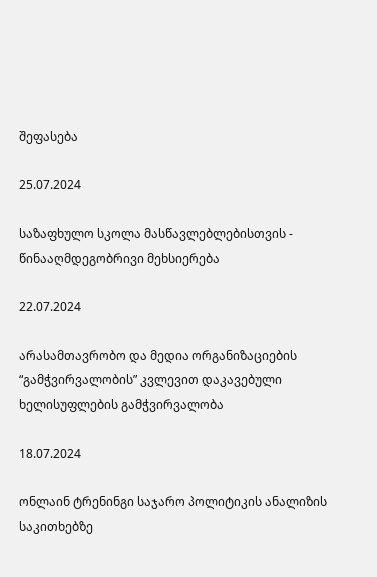შეფასება

25.07.2024

საზაფხულო სკოლა მასწავლებლებისთვის - წინააღმდეგობრივი მეხსიერება

22.07.2024

არასამთავრობო და მედია ორგანიზაციების “გამჭვირვალობის” კვლევით დაკავებული ხელისუფლების გამჭვირვალობა

18.07.2024

ონლაინ ტრენინგი საჯარო პოლიტიკის ანალიზის საკითხებზე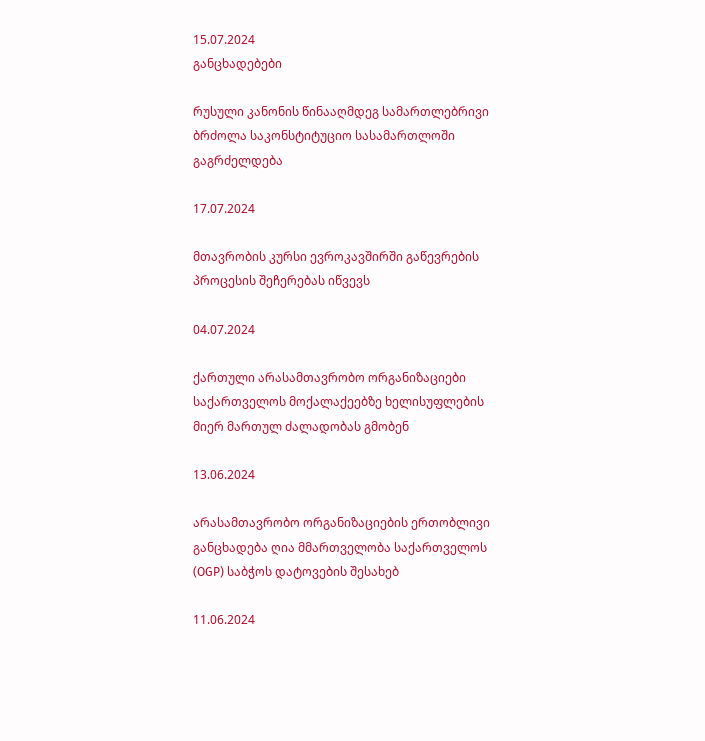15.07.2024
განცხადებები

რუსული კანონის წინააღმდეგ სამართლებრივი ბრძოლა საკონსტიტუციო სასამართლოში გაგრძელდება

17.07.2024

მთავრობის კურსი ევროკავშირში გაწევრების პროცესის შეჩერებას იწვევს

04.07.2024

ქართული არასამთავრობო ორგანიზაციები საქართველოს მოქალაქეებზე ხელისუფლების მიერ მართულ ძალადობას გმობენ

13.06.2024

არასამთავრობო ორგანიზაციების ერთობლივი განცხადება ღია მმართველობა საქართველოს (OGP) საბჭოს დატოვების შესახებ

11.06.2024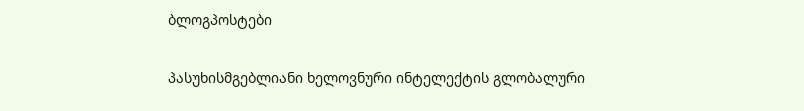ბლოგპოსტები

პასუხისმგებლიანი ხელოვნური ინტელექტის გლობალური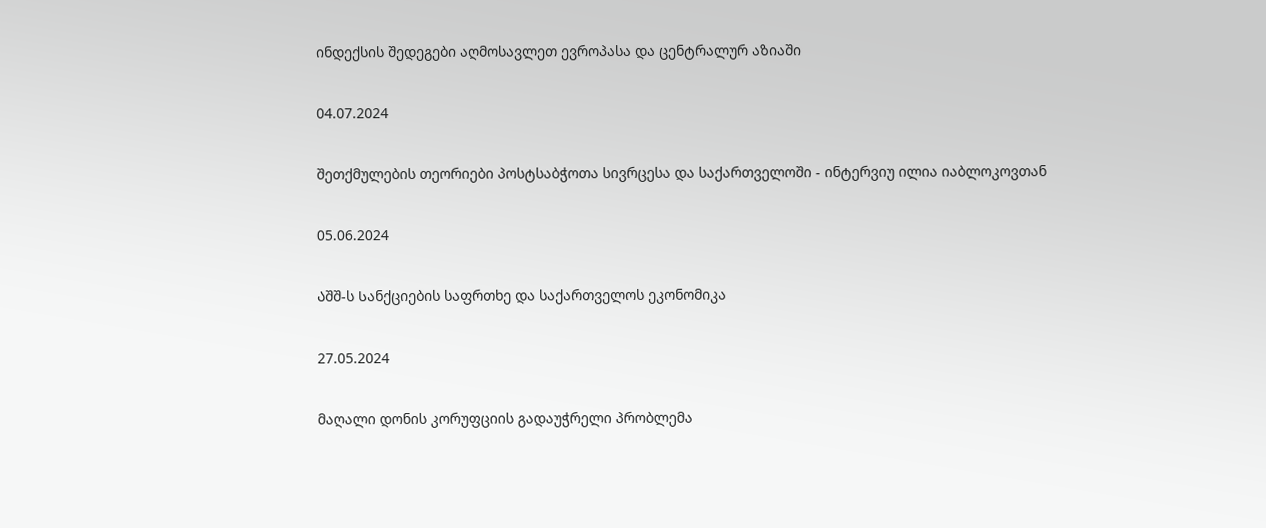ინდექსის შედეგები აღმოსავლეთ ევროპასა და ცენტრალურ აზიაში

04.07.2024

შეთქმულების თეორიები პოსტსაბჭოთა სივრცესა და საქართველოში - ინტერვიუ ილია იაბლოკოვთან

05.06.2024

Აშშ-ს Სანქციების საფრთხე და საქართველოს ეკონომიკა

27.05.2024

მაღალი დონის კორუფციის გადაუჭრელი პრობლემა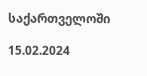საქართველოში

15.02.2024